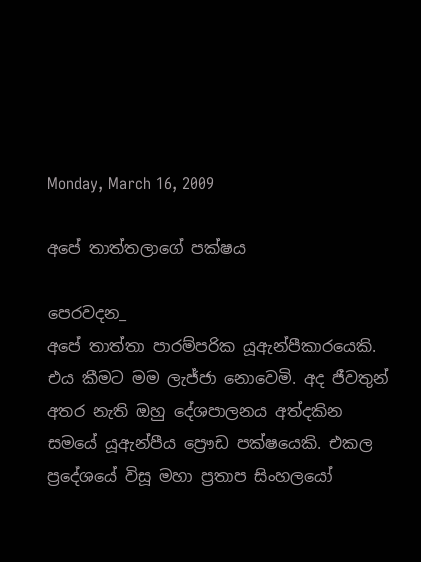Monday, March 16, 2009

අපේ තාත්තලාගේ පක්ෂය

පෙරවදන_
අපේ තාත්තා පාරම්පරික යූඇන්පීකාරයෙකි. එය කීමට මම ලැජ්ජා නොවෙමි. අද ජීවතුන් අතර නැති ඔහු දේශපාලනය අත්දකින සමයේ යූඇන්පීය ප්‍රෞඩ පක්ෂයෙකි. එකල ප්‍රදේශයේ විසූ මහා ප්‍රතාප සිංහලයෝ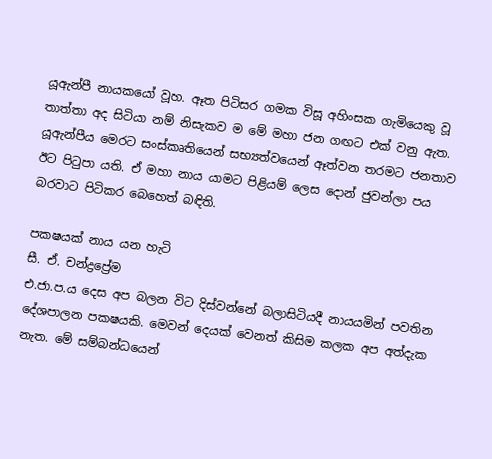යූඇන්පී නායකයෝ වූහ. ඈත පිටිසර ගමක විසූ අහිංසක ගැමියෙකු වූ තාත්තා අද සිටියා නම් නිසැකව ම මේ මහා ජන ගඟට එක් වනු ඇත. යූඇන්පීය මෙරට සංස්කෘතියෙන් සභ්‍යත්වයෙන් ඈත්වන තරමට ජනතාව ඊට පිටුපා යති. ඒ මහා නාය යාමට පිළියම් ලෙස දොන් ජුවන්ලා පය බරවාට පිටිකර බෙහෙත් බඳිති.

පකෂයක් නාය යන හැටි
සී. ඒ. චන්ද්‍රප්‍රේම
එ.ජා.ප.ය දෙස අප බලන විට දිස්වන්නේ බලාසිටියදී නායයමින් පවතින දේශපාලන පකෂයකි. මෙවන් දෙයක් වෙනත් කිසිම කලක අප අත්දැක නැත. මේ සම්බන්ධයෙන්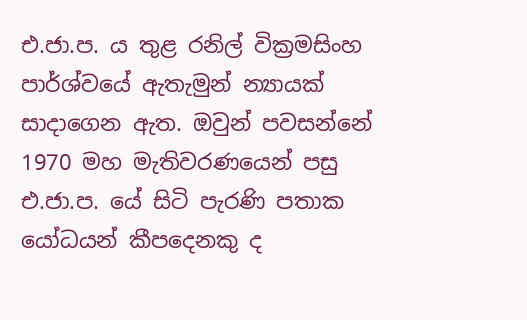එ.ජා.ප. ය තුළ රනිල් වික්‍රමසිංහ පාර්ශ්වයේ ඇතැමුන් න්‍යායක් සාදාගෙන ඇත. ඔවුන් පවසන්නේ 1970 මහ මැතිවරණයෙන් පසු එ.ජා.ප. යේ සිටි පැරණි පතාක යෝධයන් කීපදෙනකු ද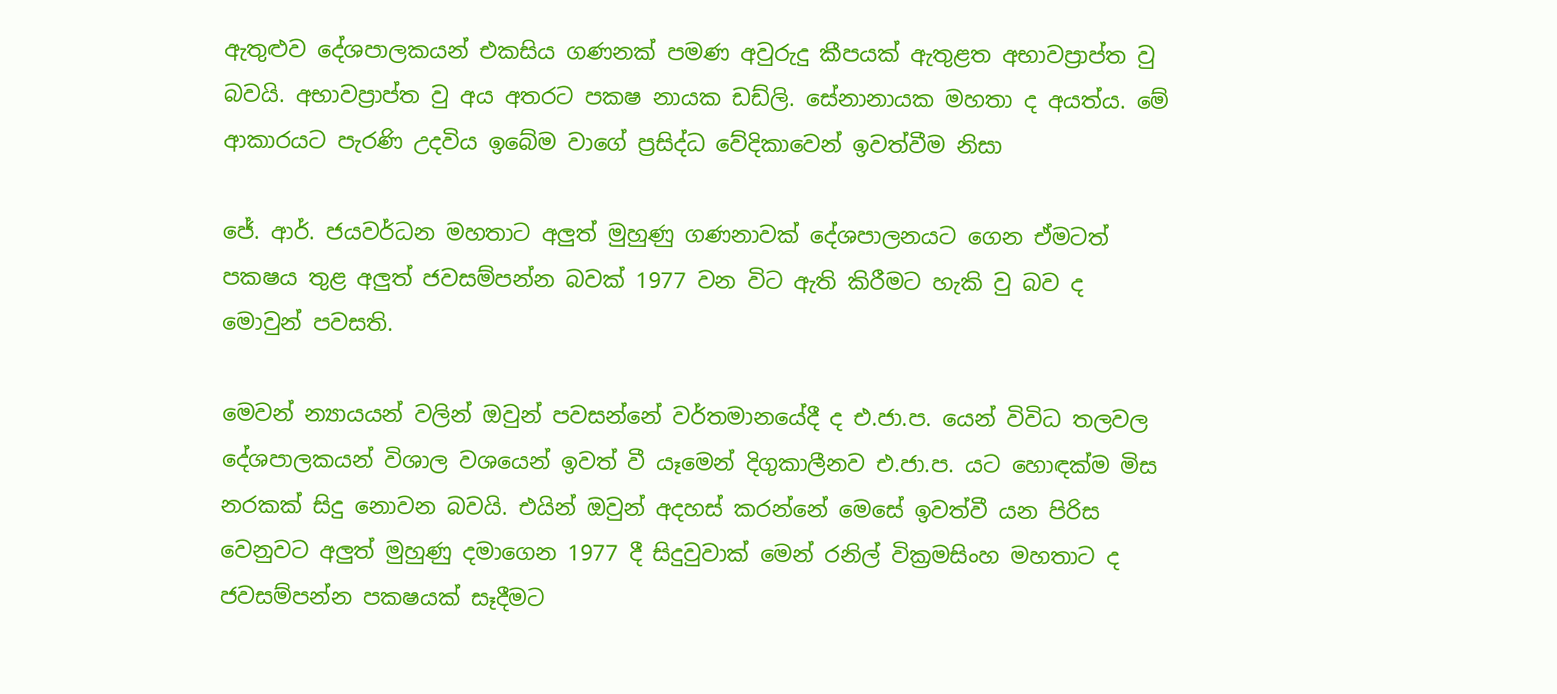ඇතුළුව දේශපාලකයන් එකසිය ගණනක් පමණ අවුරුදු කීපයක් ඇතුළත අභාවප්‍රාප්ත වු බවයි. අභාවප්‍රාප්ත වු අය අතරට පකෂ නායක ඩඩ්ලි. සේනානායක මහතා ද අයත්ය. මේ ආකාරයට පැරණි උදවිය ඉබේම වාගේ ප්‍රසිද්ධ වේදිකාවෙන් ඉවත්වීම නිසා

ජේ. ආර්. ජයවර්ධන මහතාට අලුත් මුහුණු ගණනාවක් දේශපාලනයට ගෙන ඒමටත් පකෂය තුළ අලුත් ජවසම්පන්න බවක් 1977 වන විට ඇති කිරීමට හැකි වු බව ද මොවුන් පවසති.

මෙවන් න්‍යායයන් වලින් ඔවුන් පවසන්නේ වර්තමානයේදී ද එ.ජා.ප. යෙන් විවිධ තලවල දේශපාලකයන් විශාල වශයෙන් ඉවත් වී යෑමෙන් දිගුකාලීනව එ.ජා.ප. යට හොඳක්ම මිස නරකක් සිදු නොවන බවයි. එයින් ඔවුන් අදහස් කරන්නේ මෙසේ ඉවත්වී යන පිරිස වෙනුවට අලුත් මුහුණු දමාගෙන 1977 දී සිදුවුවාක් මෙන් රනිල් වික්‍රමසිංහ මහතාට ද ජවසම්පන්න පකෂයක් සෑදීමට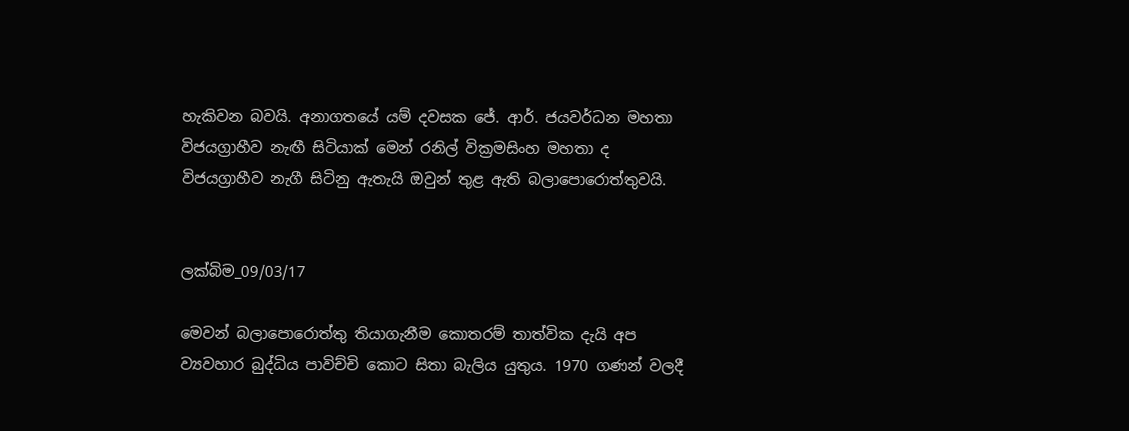හැකිවන බවයි. අනාගතයේ යම් දවසක ජේ. ආර්. ජයවර්ධන මහතා විජයග්‍රාහීව නැඟී සිටියාක් මෙන් රනිල් වික්‍රමසිංහ මහතා ද විජයග්‍රාහීව නැගී සිටිනු ඇතැයි ඔවුන් තුළ ඇති බලාපොරොත්තුවයි.


ලක්බිම_09/03/17

මෙවන් බලාපොරොත්තු තියාගැනීම කොතරම් තාත්වික දැයි අප ව්‍යවහාර බුද්ධිය පාවිච්චි කොට සිතා බැලිය යුතුය. 1970 ගණන් වලදී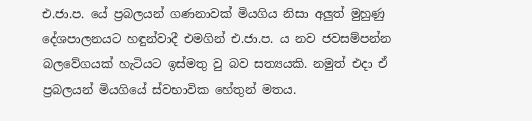එ.ජා.ප. යේ ප්‍රබලයන් ගණනාවක් මියගිය නිසා අලුත් මුහුණු දේශපාලනයට හඳුන්වාදී එමගින් එ.ජා.ප. ය නව ජවසම්පන්න බලවේගයක් හැටියට ඉස්මතු වු බව සත්‍යයකි. නමුත් එදා ඒ ප්‍රබලයන් මියගියේ ස්වභාවික හේතුන් මතය.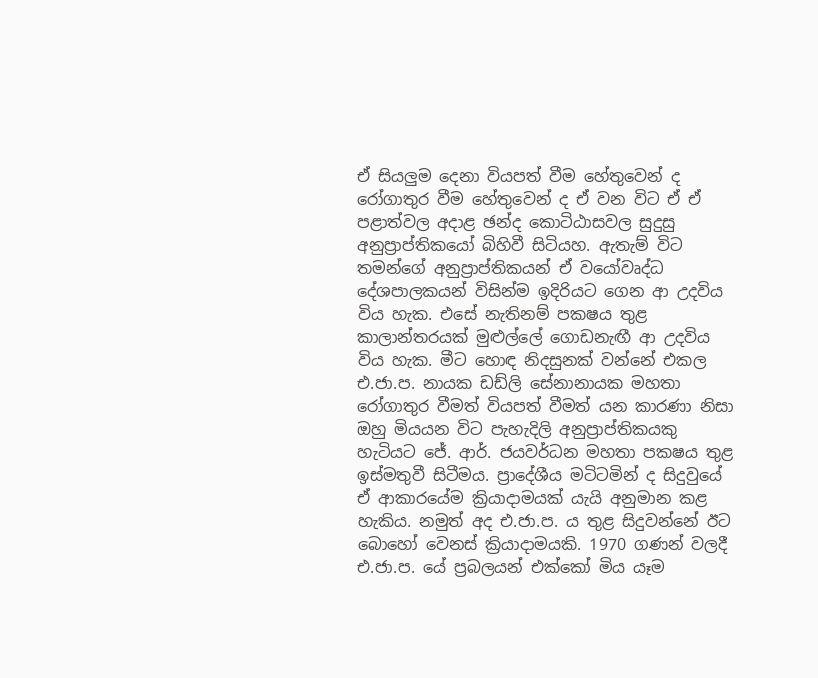ඒ සියලුම දෙනා වියපත් වීම හේතුවෙන් ද රෝගාතුර වීම හේතුවෙන් ද ඒ වන විට ඒ ඒ පළාත්වල අදාළ ඡන්ද කොටිඨාසවල සුදුසු අනුප්‍රාප්තිකයෝ බිහිවී සිටියහ. ඇතැම් විට තමන්ගේ අනුප්‍රාප්තිකයන් ඒ වයෝවෘද්ධ දේශපාලකයන් විසින්ම ඉදිරියට ගෙන ආ උදවිය විය හැක. එසේ නැතිනම් පකෂය තුළ කාලාන්තරයක් මුළුල්ලේ ගොඩනැඟී ආ උදවිය විය හැක. මීට හොඳ නිදසුනක් වන්නේ එකල එ.ජා.ප. නායක ඩඩ්ලි සේනානායක මහතා රෝගාතුර වීමත් වියපත් වීමත් යන කාරණා නිසා ඔහු මියයන විට පැහැදිලි අනුප්‍රාප්තිකයකු හැටියට ජේ. ආර්. ජයවර්ධන මහතා පකෂය තුළ ඉස්මතුවී සිටීමය. ප්‍රාදේශීය මටිටමින් ද සිදුවුයේ ඒ ආකාරයේම ක්‍රියාදාමයක් යැයි අනුමාන කළ හැකිය. නමුත් අද එ.ජා.ප. ය තුළ සිදුවන්නේ ඊට බොහෝ වෙනස් ක්‍රියාදාමයකි. 1970 ගණන් වලදී එ.ජා.ප. යේ ප්‍රබලයන් එක්කෝ මිය යෑම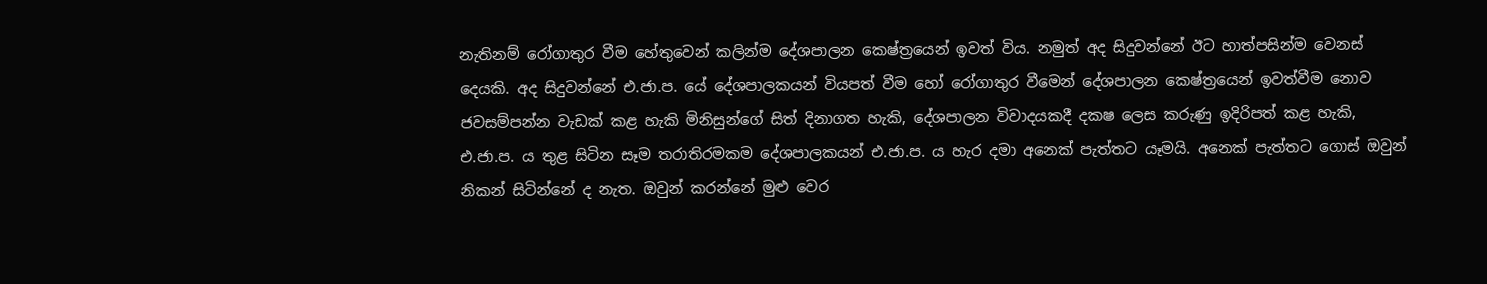නැතිනම් රෝගාතුර වීම හේතුවෙන් කලින්ම දේශපාලන කෙෂ්ත්‍රයෙන් ඉවත් විය. නමුත් අද සිදුවන්නේ ඊට හාත්පසින්ම වෙනස් දෙයකි. අද සිදුවන්නේ එ.ජා.ප. යේ දේශපාලකයන් වියපත් වීම හෝ රෝගාතුර වීමෙන් දේශපාලන කෙෂ්ත්‍රයෙන් ඉවත්වීම නොව ජවසම්පන්න වැඩක් කළ හැකි මිනිසුන්ගේ සිත් දිනාගත හැකි, දේශපාලන විවාදයකදී දකෂ ලෙස කරුණු ඉදිරිපත් කළ හැකි, එ.ජා.ප. ය තුළ සිටින සෑම තරාතිරමකම දේශපාලකයන් එ.ජා.ප. ය හැර දමා අනෙක් පැත්තට යෑමයි. අනෙක් පැත්තට ගොස් ඔවුන් නිකන් සිටින්නේ ද නැත. ඔවුන් කරන්නේ මුළු වෙර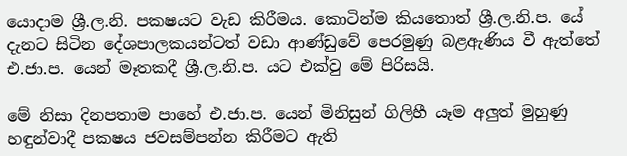යොදාම ශ්‍රී.ල.නි. පකෂයට වැඩ කිරීමය. කොටින්ම කියතොත් ශ්‍රී.ල.නි.ප. යේ දැනට සිටින දේශපාලකයන්ටත් වඩා ආණ්ඩුවේ පෙරමුණු බළඇණිය වී ඇත්තේ එ.ජා.ප. යෙන් මෑතකදී ශ්‍රී.ල.නි.ප. යට එක්වු මේ පිරිසයි.

මේ නිසා දිනපතාම පාහේ එ.ජා.ප. යෙන් මිනිසුන් ගිලිහී යෑම අලුත් මුහුණු හඳුන්වාදී පකෂය ජවසම්පන්න කිරීමට ඇති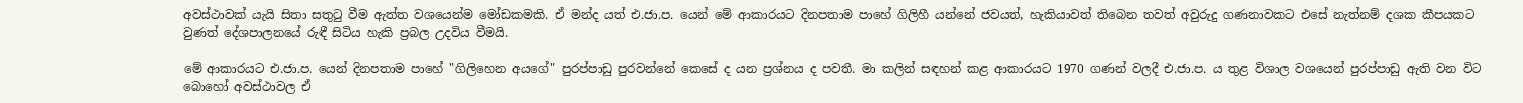අවස්ථාවක් යැයි සිතා සතුටු වීම ඇත්ත වශයෙන්ම මෝඩකමකි. ඒ මන්ද යත් එ.ජා.ප. යෙන් මේ ආකාරයට දිනපතාම පාහේ ගිලිහී යන්නේ ජවයත්, හැකියාවත් තිබෙන තවත් අවුරුදු ගණනාවකට එසේ නැත්නම් දශක කීපයකට වුණත් දේශපාලනයේ රුඳී සිටිය හැකි ප්‍රබල උදවිය වීමයි.

මේ ආකාරයට එ.ජා.ප. යෙන් දිනපතාම පාහේ "ගිලිහෙන අයගේ" පුරප්පාඩු පුරවන්නේ කෙසේ ද යන ප්‍රශ්නය ද පවතී. මා කලින් සඳහන් කළ ආකාරයට 1970 ගණන් වලදී එ.ජා.ප. ය තුළ විශාල වශයෙන් පුරප්පාඩු ඇති වන විට බොහෝ අවස්ථාවල ඒ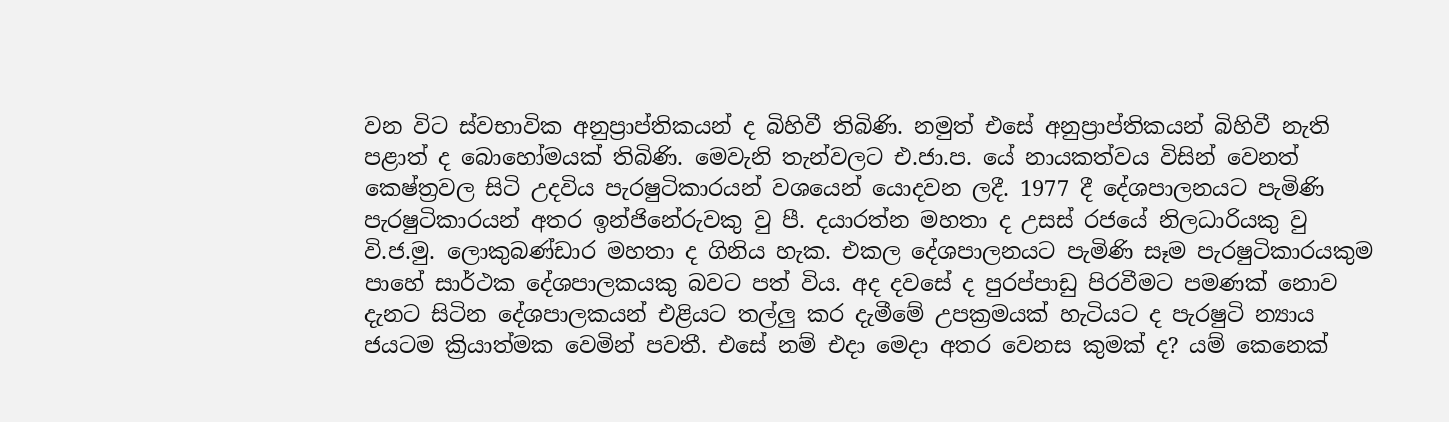වන විට ස්වභාවික අනුප්‍රාප්තිකයන් ද බිහිවී තිබිණි. නමුත් එසේ අනුප්‍රාප්තිකයන් බිහිවී නැති පළාත් ද බොහෝමයක් තිබිණි. මෙවැනි තැන්වලට එ.ජා.ප. යේ නායකත්වය විසින් වෙනත් කෙෂ්ත්‍රවල සිටි උදවිය පැරෂුටිකාරයන් වශයෙන් යොදවන ලදී. 1977 දී දේශපාලනයට පැමිණි පැරෂුටිකාරයන් අතර ඉන්ජිනේරුවකු වු පී. දයාරත්න මහතා ද උසස් රජයේ නිලධාරියකු වු වි.ජ.මු. ලොකුබණ්ඩාර මහතා ද ගිනිය හැක. එකල දේශපාලනයට පැමිණි සෑම පැරෂුටිකාරයකුම පාහේ සාර්ථක දේශපාලකයකු බවට පත් විය. අද දවසේ ද පුරප්පාඩු පිරවීමට පමණක් නොව දැනට සිටින දේශපාලකයන් එළියට තල්ලු කර දැමීමේ උපක්‍රමයක් හැටියට ද පැරෂුටි න්‍යාය ජයටම ක්‍රියාත්මක වෙමින් පවතී. එසේ නම් එදා මෙදා අතර වෙනස කුමක් ද? යම් කෙනෙක්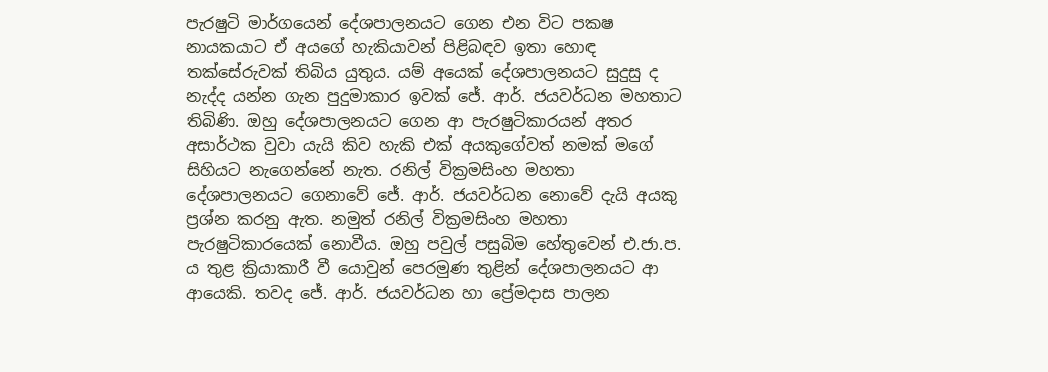පැරෂුටි මාර්ගයෙන් දේශපාලනයට ගෙන එන විට පකෂ නායකයාට ඒ අයගේ හැකියාවන් පිළිබඳව ඉතා හොඳ තක්සේරුවක් තිබිය යුතුය. යම් අයෙක් දේශපාලනයට සුදුසු ද නැද්ද යන්න ගැන පුදුමාකාර ඉවක් ජේ. ආර්. ජයවර්ධන මහතාට තිබිණි. ඔහු දේශපාලනයට ගෙන ආ පැරෂුටිකාරයන් අතර අසාර්ථක වුවා යැයි කිව හැකි එක් අයකුගේවත් නමක් මගේ සිහියට නැගෙන්නේ නැත. රනිල් වික්‍රමසිංහ මහතා දේශපාලනයට ගෙනාවේ ජේ. ආර්. ජයවර්ධන නොවේ දැයි අයකු ප්‍රශ්න කරනු ඇත. නමුත් රනිල් වික්‍රමසිංහ මහතා පැරෂුටිකාරයෙක් නොවීය. ඔහු පවුල් පසුබිම හේතුවෙන් එ.ජා.ප. ය තුළ ක්‍රියාකාරී වී යොවුන් පෙරමුණ තුළින් දේශපාලනයට ආ ආයෙකි. තවද ජේ. ආර්. ජයවර්ධන හා ප්‍රේමදාස පාලන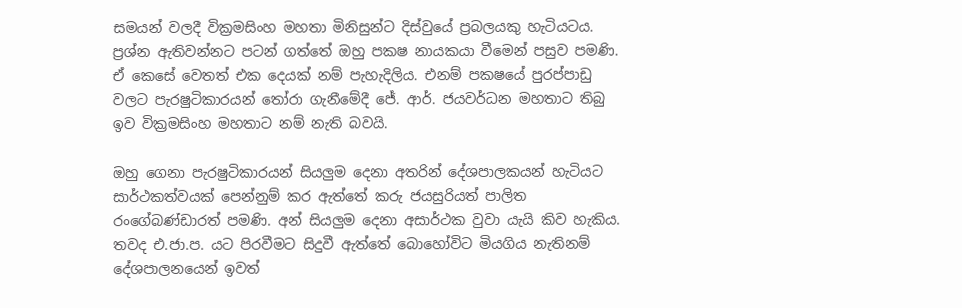සමයන් වලදී වික්‍රමසිංහ මහතා මිනිසුන්ට දිස්වුයේ ප්‍රබලයකු හැටියටය. ප්‍රශ්න ඇතිවන්නට පටන් ගත්තේ ඔහු පකෂ නායකයා වීමෙන් පසුව පමණි. ඒ කෙසේ වෙතත් එක දෙයක් නම් පැහැදිලිය. එනම් පකෂයේ පුරප්පාඩු වලට පැරෂුටිකාරයන් තෝරා ගැනීමේදී ජේ. ආර්. ජයවර්ධන මහතාට තිබු ඉව වික්‍රමසිංහ මහතාට නම් නැති බවයි.

ඔහු ගෙනා පැරෂුටිකාරයන් සියලුම දෙනා අතරින් දේශපාලකයන් හැටියට සාර්ථකත්වයක් පෙන්නුම් කර ඇත්තේ කරු ජයසුරියත් පාලිත රංගේබණ්ඩාරත් පමණි. අන් සියලුම දෙනා අසාර්ථක වුවා යැයි කිව හැකිය. තවද එ.ජා.ප. යට පිරවීමට සිදුවී ඇත්තේ බොහෝවිට මියගිය නැතිනම් දේශපාලනයෙන් ඉවත්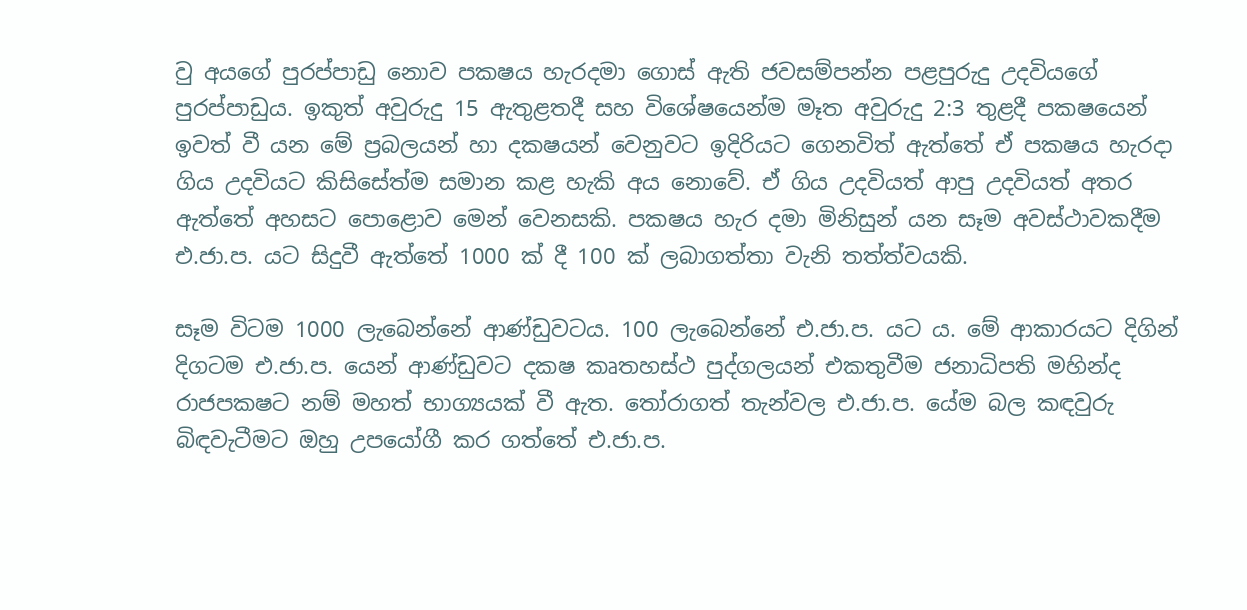වු අයගේ පුරප්පාඩු නොව පකෂය හැරදමා ගොස් ඇති ජවසම්පන්න පළපුරුදු උදවියගේ පුරප්පාඩුය. ඉකුත් අවුරුදු 15 ඇතුළතදී සහ විශේෂයෙන්ම මෑත අවුරුදු 2:3 තුළදී පකෂයෙන් ඉවත් වී යන මේ ප්‍රබලයන් හා දකෂයන් වෙනුවට ඉදිරියට ගෙනවිත් ඇත්තේ ඒ පකෂය හැරදා ගිය උදවියට කිසිසේත්ම සමාන කළ හැකි අය නොවේ. ඒ ගිය උදවියත් ආපු උදවියත් අතර ඇත්තේ අහසට පොළොව මෙන් වෙනසකි. පකෂය හැර දමා මිනිසුන් යන සෑම අවස්ථාවකදීම එ.ජා.ප. යට සිදුවී ඇත්තේ 1000 ක් දී 100 ක් ලබාගත්තා වැනි තත්ත්වයකි.

සෑම විටම 1000 ලැබෙන්නේ ආණ්ඩුවටය. 100 ලැබෙන්නේ එ.ජා.ප. යට ය. මේ ආකාරයට දිගින් දිගටම එ.ජා.ප. යෙන් ආණ්ඩුවට දකෂ කෘතහස්ථ පුද්ගලයන් එකතුවීම ජනාධිපති මහින්ද රාජපකෂට නම් මහත් භාග්‍යයක් වී ඇත. තෝරාගත් තැන්වල එ.ජා.ප. යේම බල කඳවුරු බිඳවැටීමට ඔහු උපයෝගී කර ගත්තේ එ.ජා.ප.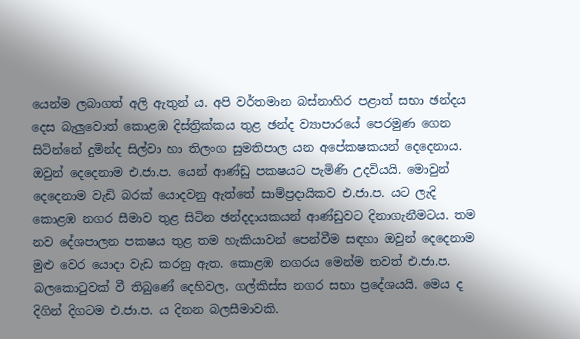යෙන්ම ලබාගත් අලි ඇතුන් ය. අපි වර්තමාන බස්නාහිර පළාත් සභා ඡන්දය දෙස බැලුවොත් කොළඹ දිස්ත්‍රික්කය තුළ ඡන්ද ව්‍යාපාරයේ පෙරමුණ ගෙන සිටින්නේ දුමින්ද සිල්වා හා තිලංග සුමතිපාල යන අපේකෂකයන් දෙදෙනාය. ඔවුන් දෙදෙනාම එ.ජා.ප. යෙන් ආණ්ඩු පකෂයට පැමිණි උදවියයි. මොවුන් දෙදෙනාම වැඩි බරක් යොදවනු ඇත්තේ සාම්ප්‍රදායිකව එ.ජා.ප. යට ලැදි කොළඹ නගර සීමාව තුළ සිටින ඡන්දදායකයන් ආණ්ඩුවට දිනාගැනීමටය. තම නව දේශපාලන පකෂය තුළ තම හැකියාවන් පෙන්වීම සඳහා ඔවුන් දෙදෙනාම මුළු වෙර යොදා වැඩ කරනු ඇත. කොළඹ නගරය මෙන්ම තවත් එ.ජා.ප. බලකොටුවක් වී තිබුණේ දෙහිවල, ගල්කිස්ස නගර සභා ප්‍රදේශයයි. මෙය ද දිගින් දිගටම එ.ජා.ප. ය දිනන බලසීමාවකි.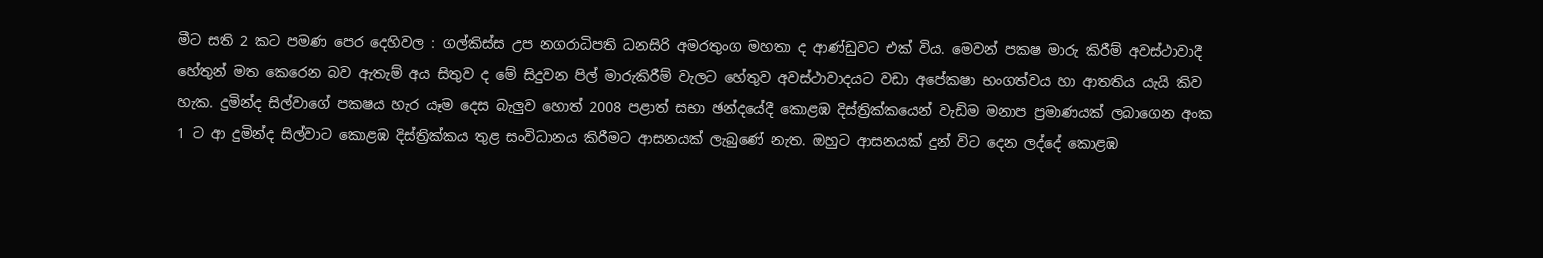මීට සති 2 කට පමණ පෙර දෙහිවල : ගල්කිස්ස උප නගරාධිපති ධනසිරි අමරතුංග මහතා ද ආණ්ඩුවට එක් විය. මෙවන් පකෂ මාරු කිරීම් අවස්ථාවාදී හේතුන් මත කෙරෙන බව ඇතැම් අය සිතුව ද මේ සිදුවන පිල් මාරුකිරීම් වැලට හේතුව අවස්ථාවාදයට වඩා අපේකෂා භංගත්වය හා ආතතිය යැයි කිව හැක. දුමින්ද සිල්වාගේ පකෂය හැර යෑම දෙස බැලුව හොත් 2008 පළාත් සභා ඡන්දයේදී කොළඹ දිස්ත්‍රික්කයෙන් වැඩිම මනාප ප්‍රමාණයක් ලබාගෙන අංක 1 ට ආ දුමින්ද සිල්වාට කොළඹ දිස්ත්‍රික්කය තුළ සංවිධානය කිරීමට ආසනයක් ලැබුණේ නැත. ඔහුට ආසනයක් දුන් විට දෙන ලද්දේ කොළඹ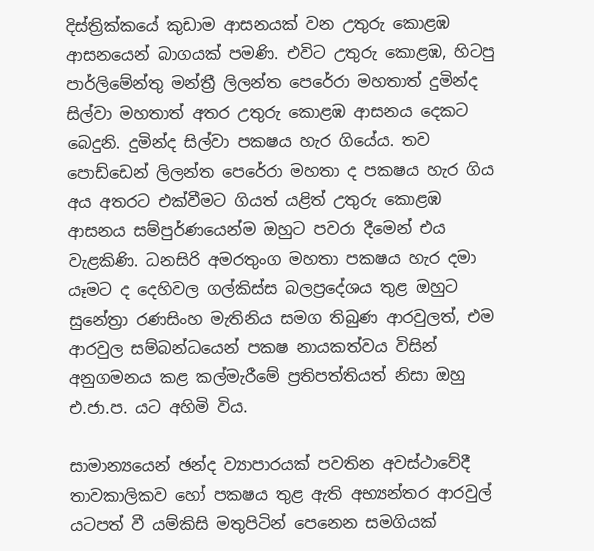දිස්ත්‍රික්කයේ කුඩාම ආසනයක් වන උතුරු කොළඹ ආසනයෙන් බාගයක් පමණි. එවිට උතුරු කොළඹ, හිටපු පාර්ලිමේන්තු මන්ත්‍රී ලිලන්ත පෙරේරා මහතාත් දුමින්ද සිල්වා මහතාත් අතර උතුරු කොළඹ ආසනය දෙකට බෙදුනි. දුමින්ද සිල්වා පකෂය හැර ගියේය. තව පොඩ්ඩෙන් ලිලන්ත පෙරේරා මහතා ද පකෂය හැර ගිය අය අතරට එක්වීමට ගියත් යළිත් උතුරු කොළඹ ආසනය සම්පුර්ණයෙන්ම ඔහුට පවරා දීමෙන් එය වැළකිණි. ධනසිරි අමරතුංග මහතා පකෂය හැර දමා යෑමට ද දෙහිවල ගල්කිස්ස බලප්‍රදේශය තුළ ඔහුට සුනේත්‍රා රණසිංහ මැතිනිය සමග තිබුණ ආරවුලත්, එම ආරවුල සම්බන්ධයෙන් පකෂ නායකත්වය විසින් අනුගමනය කළ කල්මැරීමේ ප්‍රතිපත්තියත් නිසා ඔහු එ.ජා.ප. යට අහිමි විය.

සාමාන්‍යයෙන් ඡන්ද ව්‍යාපාරයක් පවතින අවස්ථාවේදී තාවකාලිකව හෝ පකෂය තුළ ඇති අභ්‍යන්තර ආරවුල් යටපත් වී යම්කිසි මතුපිටින් පෙනෙන සමගියක්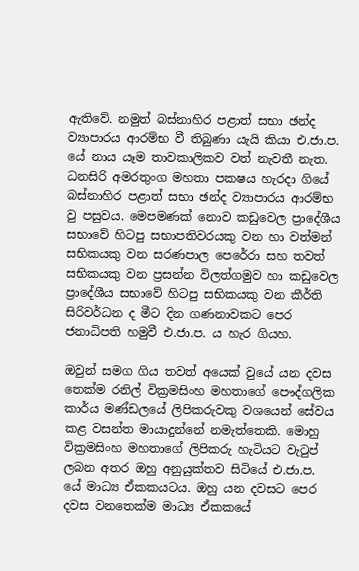ඇතිවේ. නමුත් බස්නාහිර පළාත් සභා ඡන්ද ව්‍යාපාරය ආරම්භ වී තිබුණා යැයි කියා එ.ජා.ප. යේ නාය යෑම තාවකාලිකව වත් නැවතී නැත. ධනසිරි අමරතුංග මහතා පකෂය හැරදා ගියේ බස්නාහිර පළාත් සභා ඡන්ද ව්‍යාපාරය ආරම්භ වු පසුවය. මෙපමණක් නොව කඩුවෙල ප්‍රාදේශීය සභාවේ හිටපු සභාපතිවරයකු වන හා වත්මන් සභිකයකු වන සරණපාල පෙරේරා සහ තවත් සභිකයකු වන ප්‍රසන්න විලත්ගමුව හා කඩුවෙල ප්‍රාදේශීය සභාවේ හිටපු සභිකයකු වන කීර්ති සිරිවර්ධන ද මීට දින ගණනාවකට පෙර ජනාධිපති හමුවී එ.ජා.ප. ය හැර ගියහ.

ඔවුන් සමග ගිය තවත් අයෙක් වුයේ යන දවස තෙක්ම රනිල් වික්‍රමසිංහ මහතාගේ පෞද්ගලික කාර්ය මණ්ඩලයේ ලිපිකරුවකු වශයෙන් සේවය කළ වසන්ත මායාදුන්නේ නමැත්තෙකි. මොහු වික්‍රමසිංහ මහතාගේ ලිපිකරු හැටියට වැටුප් ලබන අතර ඔහු අනුයුක්තව සිටියේ එ.ජා.ප. යේ මාධ්‍ය ඒකකයටය. ඔහු යන දවසට පෙර දවස වනතෙක්ම මාධ්‍ය ඒකකයේ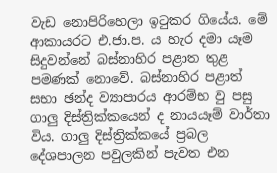වැඩ නොපිරිහෙලා ඉටුකර ගියේය. මේ ආකායරට එ.ජා.ප. ය හැර දමා යෑම සිදුවන්නේ බස්නාහිර පළාත තුළ පමණක් නොවේ. බස්නාහිර පළාත් සභා ඡන්ද ව්‍යාපාරය ආරම්භ වු පසු ගාලු දිස්ත්‍රික්කයෙන් ද නායයෑම් වාර්තා විය. ගාලු දිස්ත්‍රික්කයේ ප්‍රබල දේශපාලන පවුලකින් පැවත එන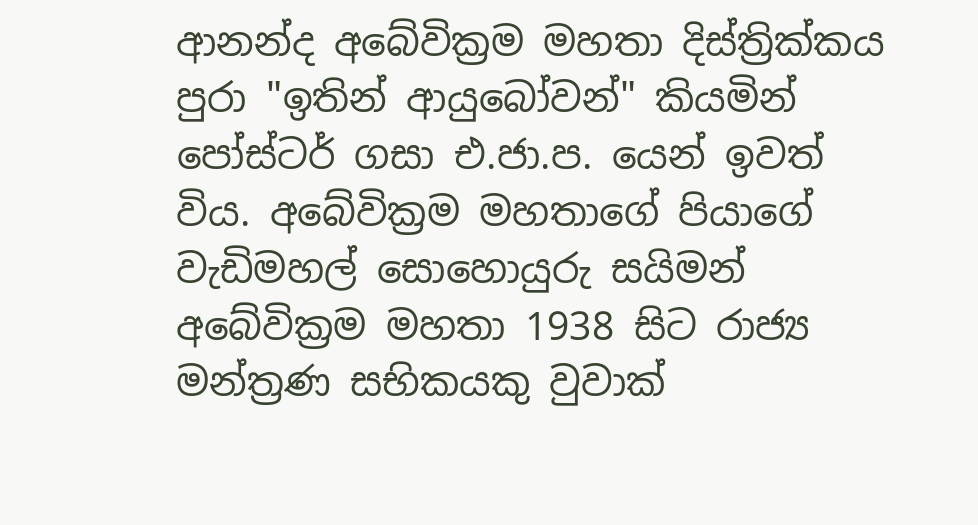ආනන්ද අබේවික්‍රම මහතා දිස්ත්‍රික්කය පුරා "ඉතින් ආයුබෝවන්" කියමින් පෝස්ටර් ගසා එ.ජා.ප. යෙන් ඉවත් විය. අබේවික්‍රම මහතාගේ පියාගේ වැඩිමහල් සොහොයුරු සයිමන් අබේවික්‍රම මහතා 1938 සිට රාජ්‍ය මන්ත්‍රණ සභිකයකු වුවාක්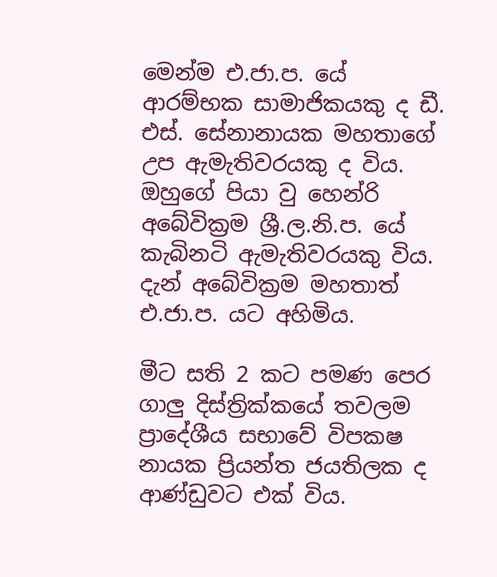මෙන්ම එ.ජා.ප. යේ ආරම්භක සාමාජිකයකු ද ඩී. එස්. සේනානායක මහතාගේ උප ඇමැතිවරයකු ද විය. ඔහුගේ පියා වු හෙන්රි අබේවික්‍රම ශ්‍රී.ල.නි.ප. යේ කැබිනටි ඇමැතිවරයකු විය. දැන් අබේවික්‍රම මහතාත් එ.ජා.ප. යට අහිමිය.

මීට සති 2 කට පමණ පෙර ගාලු දිස්ත්‍රික්කයේ තවලම ප්‍රාදේශීය සභාවේ විපකෂ නායක ප්‍රියන්ත ජයතිලක ද ආණ්ඩුවට එක් විය.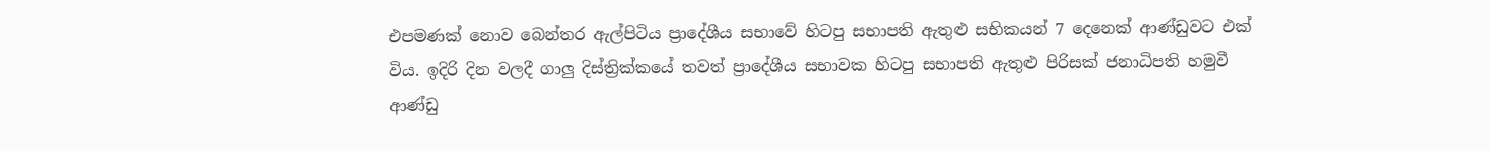එපමණක් නොව බෙන්තර ඇල්පිටිය ප්‍රාදේශීය සභාවේ හිටපු සභාපති ඇතුළු සභිකයන් 7 දෙනෙක් ආණ්ඩුවට එක් විය. ඉදිරි දින වලදී ගාලු දිස්ත්‍රික්කයේ තවත් ප්‍රාදේශීය සභාවක හිටපු සභාපති ඇතුළු පිරිසක් ජනාධිපති හමුවී ආණ්ඩු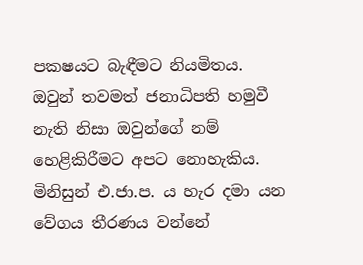පකෂයට බැඳීමට නියමිතය. ඔවුන් තවමත් ජනාධිපති හමුවී නැති නිසා ඔවුන්ගේ නම් හෙළිකිරීමට අපට නොහැකිය. මිනිසුන් එ.ජා.ප. ය හැර දමා යන වේගය තීරණය වන්නේ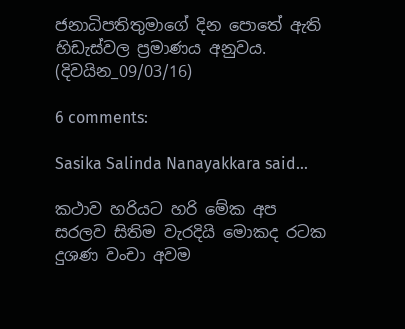ජනාධිපතිතුමාගේ දින පොතේ ඇති හිඩැස්වල ප්‍රමාණය අනුවය.
(දිවයින_09/03/16)

6 comments:

Sasika Salinda Nanayakkara said...

කථාව හරියට හරි මේක අප සරලව සිතිම වැරදියි මොකද රටක දුශණ වංචා අවම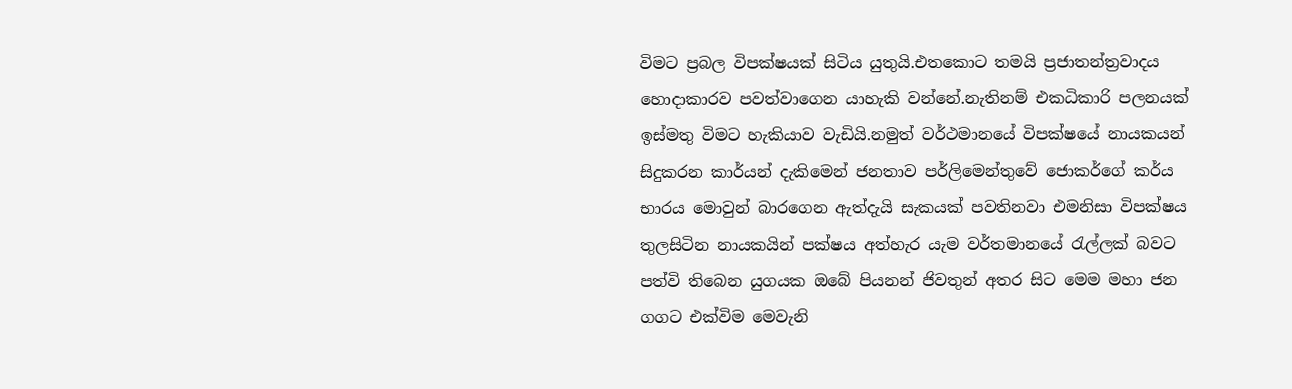විමට ප්‍රබල විපක්ෂයක් සිටිය යුතුයි.එතකොට තමයි ප්‍රජාතන්ත්‍රවාදය හොදාකාරව පවත්වාගෙන යාහැකි වන්නේ.නැතිනම් එකධිකාරි පලනයක් ඉස්මතු විමට හැකියාව වැඩියි.නමුත් වර්ථමානයේ විපක්ෂයේ නායකයන් සිදුකරන කාර්යන් දැකිමෙන් ජනතාව පර්ලිමෙන්තුවේ ජොකර්ගේ කර්ය භාරය මොවුන් බාරගෙන ඇත්දැයි සැකයක් පවතිනවා එමනිසා විපක්ෂය තුලසිටින නායකයින් පක්ෂය අත්හැර යැම වර්තමානයේ රැල්ලක් බවට පත්වි තිබෙන යුගයක ඔබේ පියනන් ජිවතුන් අතර සිට මෙම මහා ජන ගගට එක්විම මෙවැනි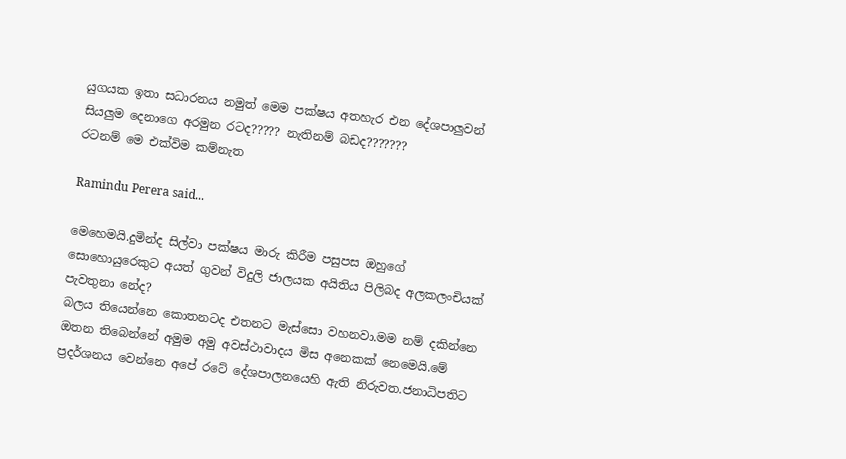යුගයක ඉතා සධාරනය නමුත් මෙම පක්ෂය අතහැර එන දේශපාලුවන් සියලුම දෙනාගෙ අරමුන රටද????? නැතිනම් බඩද???????
රටනම් මෙ එක්විම කම්නැත

Ramindu Perera said...

මෙහෙමයි.දුමින්ද සිල්වා පක්ෂය මාරු කිරීම පසුපස ඔහුගේ සොහොයුරෙකුට අයත් ගුවන් විදුලි ජාලයක අයිතිය පිලිබද අලකලංචියක් පැවතුනා නේද?
බලය තියෙන්නෙ කොතනටද එතනට මැස්සො වහනවා.මම නම් දකින්නෙ ඔතන තිබෙන්නේ අමුම අමු අවස්ථාවාදය මිස ‍අනෙකක් නෙමෙයි.මේ ප්‍රදර්ශනය වෙන්නෙ අපේ රටේ දේශපාලනයෙහි ඇති නිරුවත.ජනාධිපතිට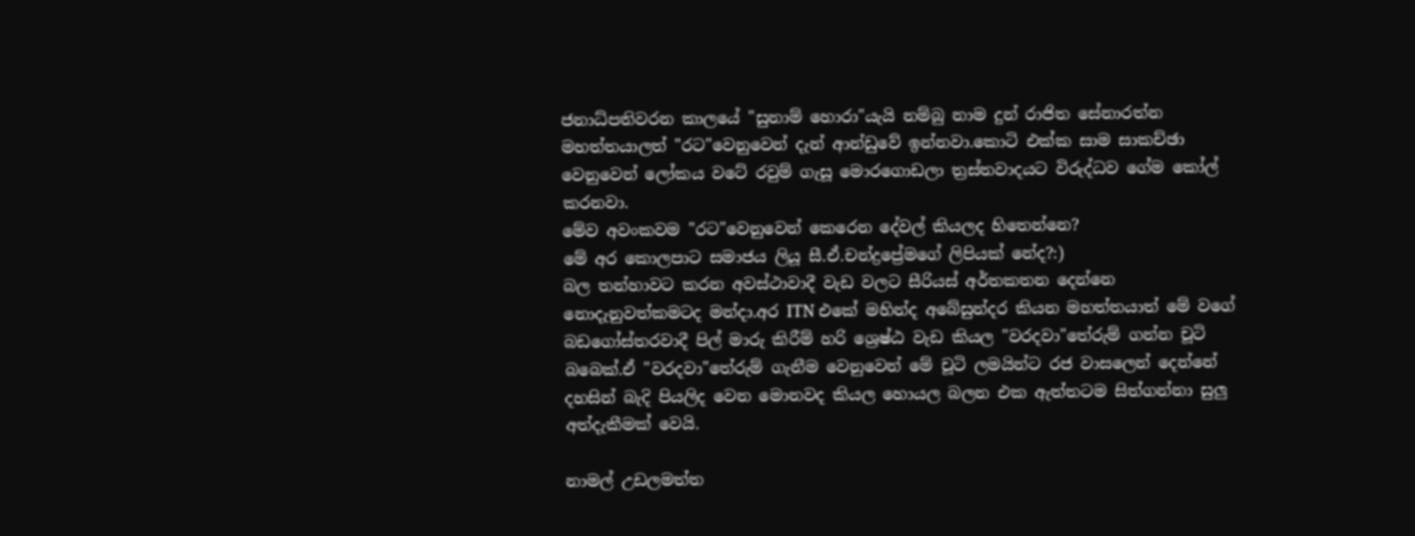ජනාධ්පතිවරන කාලයේ "සුනාම් හොරා"යැයි නම්බු නාම දුන් රාජිත සේනාරත්න මහත්තයාලත් "රට"වෙනුවෙන් දැන් ආන්ඩුවේ ඉන්නවා.කොටි එක්ක සාම සාකච්ඡා වෙනුවෙන් ලෝකය වටේ රවුම් ගැසූ මොරගොඩලා ත්‍රස්තවාදයට විරුද්ධව ගේම කෝල් කරනවා.
මේව අවංකවම "රට"වෙනුවෙන් කෙරෙන දේවල් කියලද හිතෙන්නෙ?
මේ අර කොලපාට සමාජය ලියූ සී.ඒ.චන්ද්‍රප්‍රේමගේ ලිපියක් නේද?:)
බල තන්හාවට කරන අවස්ථාවාදී වැඩ වලට සීරියස් අර්තකතන දෙන්නෙ නොදැනුවත්කමටද මන්දා.අර ITN එකේ මහින්ද අබේසුන්දර කියන මහත්තයාත් මේ වගේ බඩගෝස්තරවාදී පිල් මාරු කිරීම් හරි ශ්‍රෙෂ්ඨ වැඩ කියල "වරදවා"තේරුම් ගන්න චූටි බබෙක්.ඒ "වරදවා"තේරුම් ගැනීම වෙනුවෙන් මේ චූටි ලමයින්ට රජ වාසලෙන් දෙන්නේ දහසින් බැදි පියලිද වෙන මොනවද කියල හොයල බලන එක ඇත්තටම සිත්ගන්නා සුලු අත්දැකීමක් වෙයි.

නාමල් උඩලමත්ත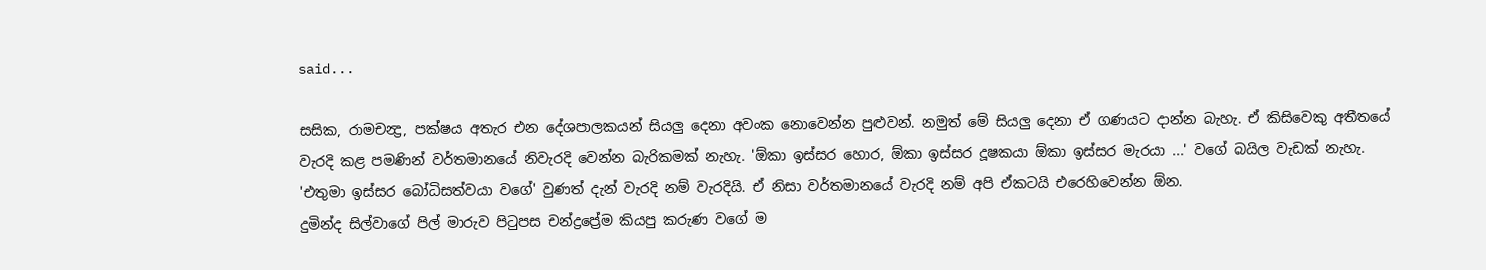said...

සසික, රාමචන්‍ද්‍ර, පක්ෂය අතැර එන දේශපාලකයන් සියලු දෙනා අවංක නොවෙන්න පුළුවන්. නමුත් මේ සියලු දෙනා ඒ ගණයට දාන්න බැහැ. ඒ කිසිවෙකු අතීතයේ වැරදි කළ පමණින් වර්තමානයේ නිවැරදි වෙන්න බැරිකමක් නැහැ. 'ඕකා ඉස්සර හොර, ඕකා ඉස්සර දූෂකයා ඕකා ඉස්සර මැරයා ...' වගේ බයිල වැඩක් නැහැ. 'එතුමා ඉස්සර බෝධිසත්වයා වගේ' වුණත් දැන් වැරදි නම් වැරදියි. ඒ නිසා වර්තමානයේ වැරදි නම් අපි ඒකටයි එරෙහිවෙන්න ඕන.
දුමින්ද සිල්වාගේ පිල් මාරුව පිටුපස චන්ද්‍රප්‍රේම කියපු කරුණ වගේ ම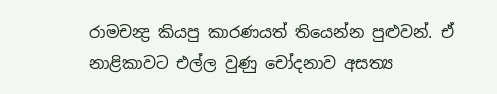රාමචන්‍ද්‍ර කියපු කාරණයත් තියෙන්න පුළුවන්. ඒ නාළිකාවට එල්ල වුණු චෝදනාව අසත්‍ය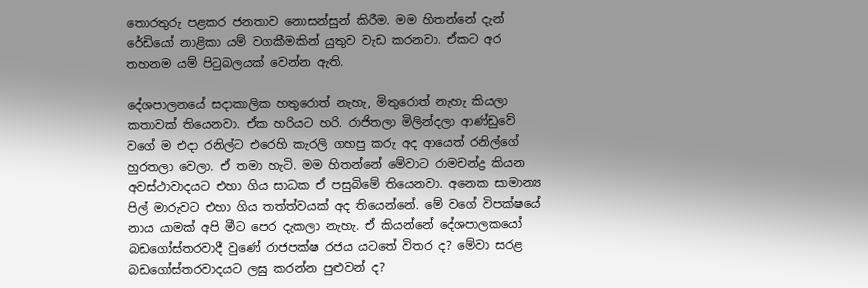තොරතුරු පළකර ජනතාව නොසන්සුන් කිරීම. මම හිතන්නේ දැන් රේඩියෝ නාළිකා යම් වගකීමකින් යුතුව වැඩ කරනවා. ඒකට අර තහනම යම් පිටුබලයක් වෙන්න ඇති.

දේශපාලනයේ සදාකාලික හතුරොත් නැහැ, මිතුරොත් නැහැ කියලා කතාවක් තියෙනවා. ඒක හරියට හරි. රාජිතලා මිලින්දලා ආණ්ඩුවේ වගේ ම එදා රනිල්ට එරෙහි කැරලි ගහපු කරු අද ආයෙත් රනිල්ගේ හුරතලා වෙලා. ඒ තමා හැටි. මම හිතන්නේ මේවාට රාමචන්ද්‍ර කියන අවස්ථාවාදයට එහා ගිය සාධක ඒ පසුබිමේ තියෙනවා. අනෙක සාමාන්‍ය පිල් මාරුවට එහා ගිය තත්ත්වයක් අද තියෙන්නේ. මේ වගේ විපක්ෂයේ නාය යාමක් අපි මීට පෙර දැකලා නැහැ. ඒ කියන්නේ දේශපාලකයෝ බඩගෝස්තරවාදී වුණේ රාජපක්ෂ රජය යටතේ විතර ද? මේවා සරළ බඩගෝස්තරවාදයට ලඝු කරන්න පුළුවන් ද?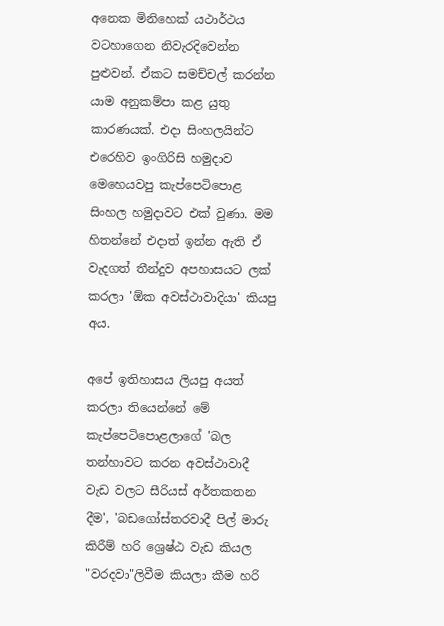අනෙක මිනිහෙක් යථාර්ථය වටහාගෙන නිවැරදිවෙන්න පුළුවන්. ඒකට සමච්චල් කරන්න යාම අනුකම්පා කළ යුතු කාරණයක්. එදා සිංහලයින්ට එරෙහිව ඉංගිරිසි හමුදාව මෙහෙයවපු කැප්පෙටිපොළ සිංහල හමුදාවට එක් වුණා. මම හිතන්නේ එදාත් ඉන්න ඇති ඒ වැදගත් තීන්දුව අපහාසයට ලක් කරලා 'ඕක අවස්ථාවාදියා' කියපු අය.

අපේ ඉතිහාසය ලියපු අයත් කරලා තියෙන්නේ මේ කැප්පෙටිපොළලාගේ 'බල තන්හාවට කරන අවස්ථාවාදී වැඩ වලට සීරියස් අර්තකතන දීම', 'බඩගෝස්තරවාදී පිල් මාරු කිරීම් හරි ශ්‍රෙෂ්ඨ වැඩ කියල "වරදවා"ලිවීම කියලා කීම හරි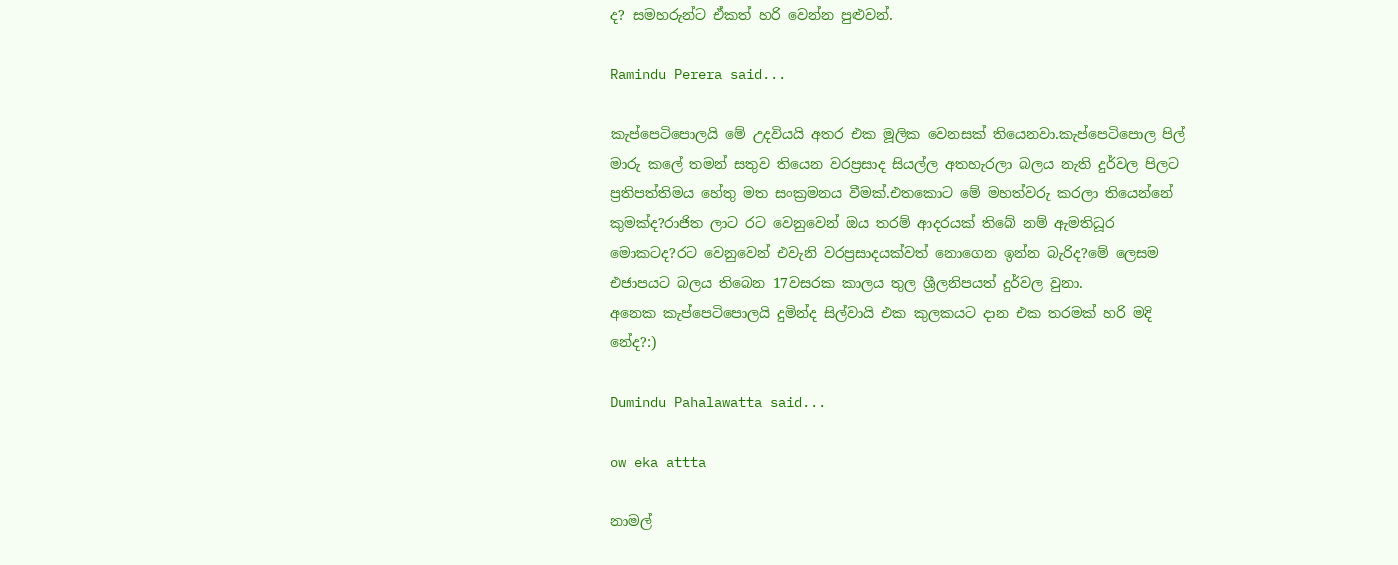ද? සමහරුන්ට ඒකත් හරි වෙන්න පුළුවන්.

Ramindu Perera said...

කැප්පෙටිපොලයි මේ උදවියයි අතර එක මූලික වෙනසක් තියෙනවා.කැප්පෙටිපොල පිල් මාරු කලේ තමන් සතුව තියෙන වරප්‍රසාද සියල්ල අතහැරලා බලය නැති දුර්වල පිලට ප්‍රතිපත්තිමය හේතු මත සංක්‍රමනය වීමක්.එතකොට මේ මහත්වරු කරලා තියෙන්නේ කුමක්ද?රාජිත ලාට රට වෙනුවෙන් ඔය තරම් ආදරයක් තිබේ නම් ඇමතිධූර මොකටද?රට වෙනුවෙන් එවැනි වරප්‍රසාදයක්වත් නොගෙන ඉන්න බැරිද?මේ ලෙසම එජාපයට බලය තිබෙන 17වසරක කාලය තුල ශ්‍රීලනිපයත් දුර්වල වුනා.
අනෙක කැප්පෙටිපොලයි දුමින්ද සිල්වායි එක කුලකයට දාන එක තරමක් හරි මදි නේද?:)

Dumindu Pahalawatta said...

ow eka attta

නාමල්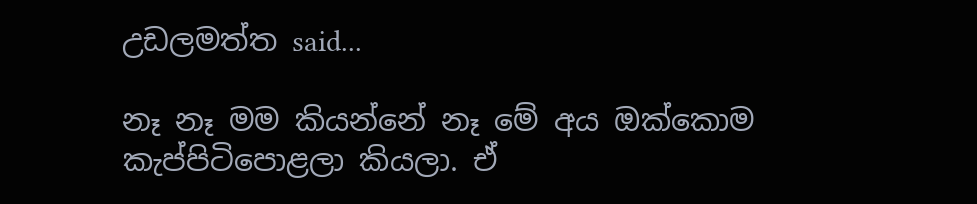උඩලමත්ත said...

නෑ නෑ මම කියන්නේ නෑ මේ අය ඔක්කොම කැප්පිටිපොළලා කියලා. ඒ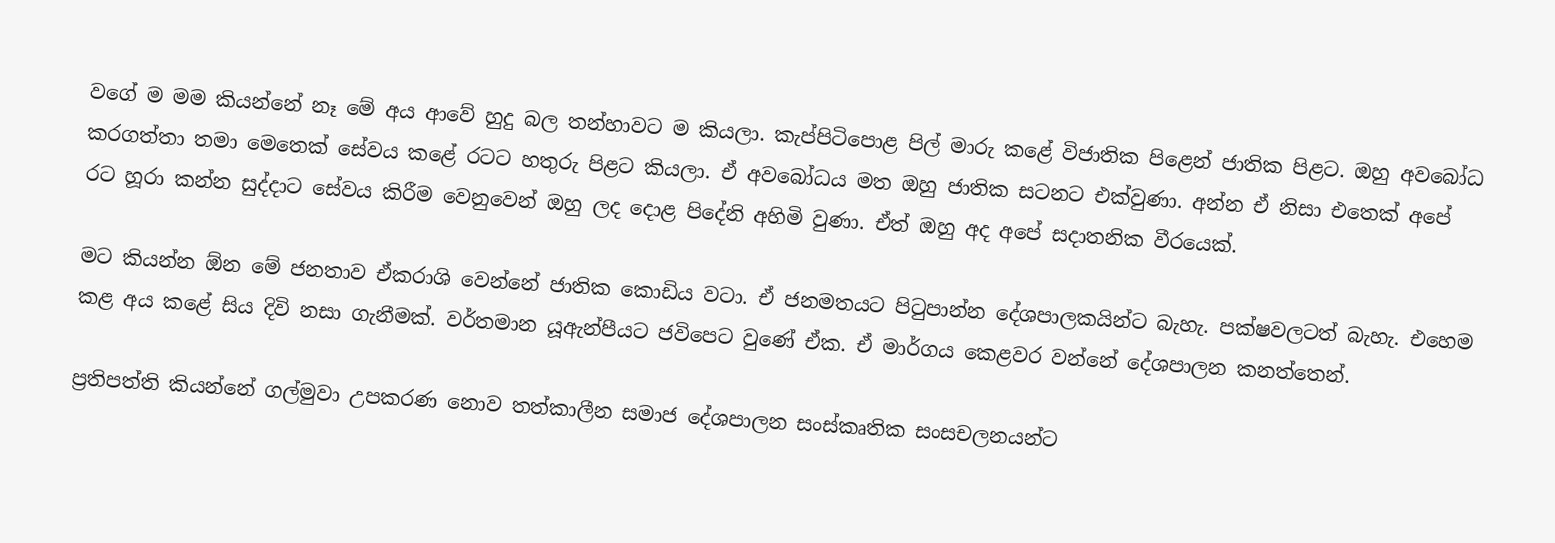වගේ ම මම කියන්නේ නෑ මේ අය ආවේ හුදු බල තන්හාවට ම කියලා. කැප්පිටිපොළ පිල් මාරු කළේ විජාතික පිළෙන් ජාතික පිළට. ඔහු අවබෝධ කරගත්තා තමා මෙතෙක් සේවය කළේ රටට හතුරු පිළට කියලා. ඒ අවබෝධය මත ඔහු ජාතික සටනට එක්වුණා. අන්න ඒ නිසා එතෙක් අපේ රට හූරා කන්න සුද්දාට සේවය කිරීම වෙනුවෙන් ඔහු ලද දොළ පිදේනි අහිමි වුණා. ඒත් ඔහු අද අපේ සදාතනික වීරයෙක්.

මට කියන්න ඕන මේ ජනතාව ඒකරාශි වෙන්නේ ජාතික කොඩිය වටා. ඒ ජනමතයට පිටුපාන්න දේශපාලකයින්ට බැහැ. පක්ෂවලටත් බැහැ. එහෙම කළ අය කළේ සිය දිවි නසා ගැනීමක්. වර්තමාන යූඇන්පීයට ජවිපෙට වුණේ ඒක. ඒ මාර්ගය කෙළවර වන්නේ දේශපාලන කනත්තෙන්.

ප්‍රතිපත්ති කියන්නේ ගල්මුවා උපකරණ නොව තත්කාලීන සමාජ දේශපාලන සංස්කෘතික සංසචලනයන්ට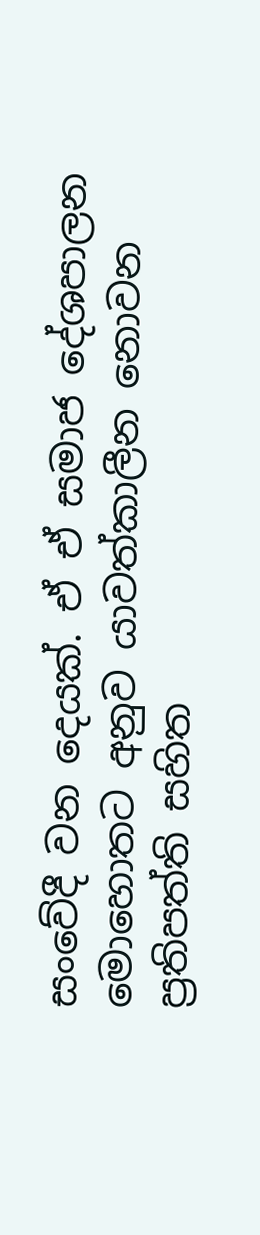සංවේදී වන දෙයක්. ඒ ඒ සමාජ දේශපාලන මොහොතට අනුව යාවත්කාලීන නොවන ප්‍රතිපත්ති සහිත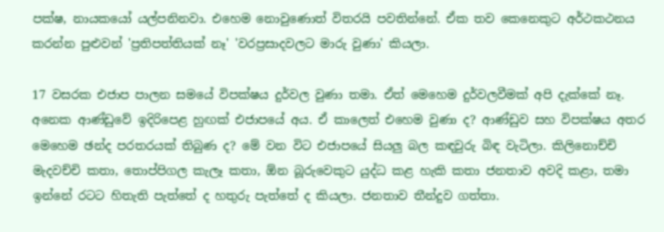පක්ෂ, නායකයෝ යල්පනිනවා. එහෙම නොවුණොත් විතරයි පවතින්නේ. ඒක තව කෙනෙකුට අර්ථකථනය කරන්න පුළුවන් 'ප්‍රතිපත්තියක් නෑ' 'වරප්‍රසාදවලට මාරු වුණා' කියලා.

17 වසරක එජාප පාලන සමයේ විපක්ෂය දුර්වල වුණා තමා. ඒත් මෙහෙම දුර්වලවීමක් අපි දැක්කේ නෑ. අනෙක ආණ්ඩුවේ ඉදිරිපෙළ හුඟක් එජාපයේ අය. ඒ කාලෙත් එහෙම වුණා ද? ආණ්ඩුව සහ විපක්ෂය අතර මෙහෙම ඡන්ද පරතරයක් තිබුණ ද? මේ වන විට එජාපයේ සියලු බල කඳවුරු බිඳ වැටිලා. කිලිනොච්චි මැදවච්චි කතා, තොප්පිගල කැලෑ කතා, ඕන බූරුවෙකුට යුද්ධ කළ හැකි කතා ජනතාව අවදි කළා, තමා ඉන්නේ රටට හිතැති පැත්තේ ද හතුරු පැත්තේ ද කියලා. ජනතාව තීන්දුව ගත්තා.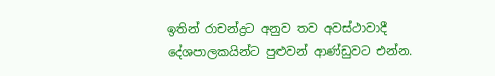ඉතින් රාචන්ද්‍රට අනුව තව අවස්ථාවාදී දේශපාලකයින්ට පුළුවන් ආණ්ඩුවට එන්න.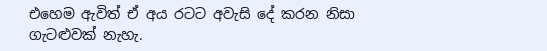එහෙම ඇවිත් ඒ අය රටට අවැසි දේ කරන නිසා ගැටළුවක් නැහැ.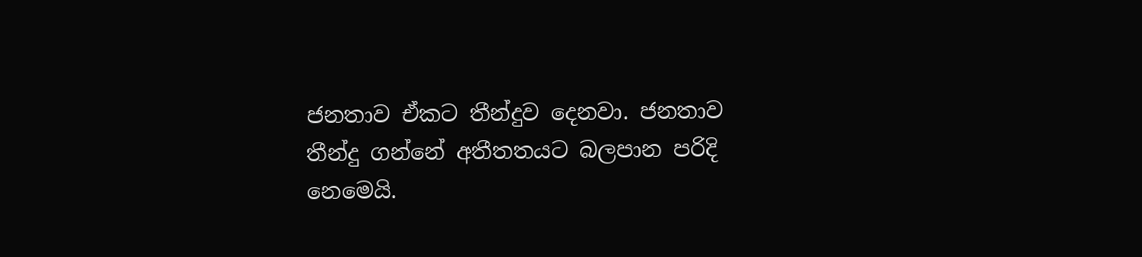ජනතාව ඒකට තීන්දුව දෙනවා. ජනතාව තීන්දු ගන්නේ අතීතතයට බලපාන පරිදි නෙමෙයි.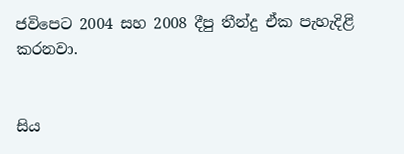ජවිපෙට 2004 සහ 2008 දීපු තීන්දු ඒක පැහැදිළි කරනවා.


සිය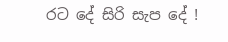රට දේ සිරි සැප දේ !